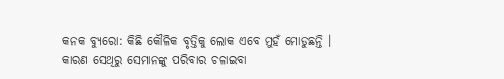କନକ ବ୍ୟୁରୋ: କିଛି କୌଳିକ ବୃତ୍ତିକୁ ଲୋକ ଏବେ ମୁହଁ ମୋଡୁଛନ୍ତି । କାରଣ ସେଥିରୁ ସେମାନଙ୍କୁ ପରିବାର ଚଳାଇବା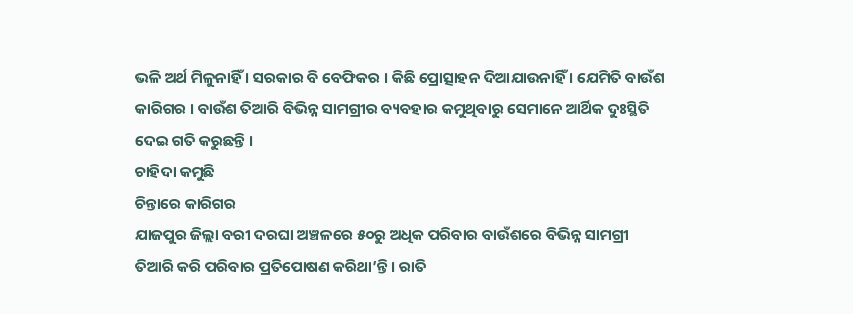ଭଳି ଅର୍ଥ ମିଳୁନାହିଁ । ସରକାର ବି ବେଫିକର । କିଛି ପ୍ରୋତ୍ସାହନ ଦିଆଯାଉନାହିଁ । ଯେମିତି ବାଉଁଶ କାରିଗର । ବାଉଁଶ ତିଆରି ବିଭିନ୍ନ ସାମଗ୍ରୀର ବ୍ୟବହାର କମୁଥିବାରୁ ସେମାନେ ଆର୍ଥିକ ଦୁଃସ୍ଥିତି ଦେଇ ଗତି କରୁଛନ୍ତି ।
ଚାହିଦା କମୁଛି
ଚିନ୍ତାରେ କାରିଗର
ଯାଜପୁର ଜିଲ୍ଲା ବରୀ ଦରଘା ଅଞ୍ଚଳରେ ୫୦ରୁ ଅଧିକ ପରିବାର ବାଉଁଶରେ ବିଭିନ୍ନ ସାମଗ୍ରୀ ତିଆରି କରି ପରିବାର ପ୍ରତିପୋଷଣ କରିଥା’ନ୍ତି । ରାତି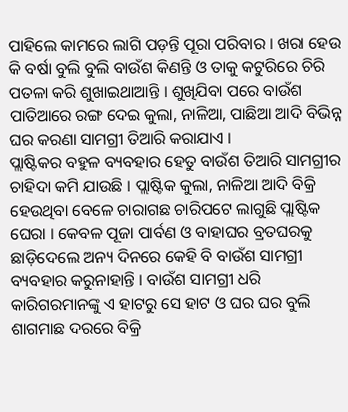ପାହିଲେ କାମରେ ଲାଗି ପଡ଼ନ୍ତି ପୂରା ପରିବାର । ଖରା ହେଉ କି ବର୍ଷା ବୁଲି ବୁଲି ବାଉଁଶ କିଣନ୍ତି ଓ ତାକୁ କଟୁରିରେ ଚିରି ପତଳା କରି ଶୁଖାଇଥାଆନ୍ତି । ଶୁଖିଯିବା ପରେ ବାଉଁଶ ପାତିଆରେ ରଙ୍ଗ ଦେଇ କୁଲା, ନାଳିଆ, ପାଛିଆ ଆଦି ବିଭିନ୍ନ ଘର କରଣା ସାମଗ୍ରୀ ତିଆରି କରାଯାଏ ।
ପ୍ଲାଷ୍ଟିକର ବହୁଳ ବ୍ୟବହାର ହେତୁ ବାଉଁଶ ତିଆରି ସାମଗ୍ରୀର ଚାହିଦା କମି ଯାଉଛି । ପ୍ଲାଷ୍ଟିକ କୁଲା, ନାଳିଆ ଆଦି ବିକ୍ରି ହେଉଥିବା ବେଳେ ଚାରାଗଛ ଚାରିପଟେ ଲାଗୁଛି ପ୍ଲାଷ୍ଟିକ ଘେରା । କେବଳ ପୂଜା ପାର୍ବଣ ଓ ବାହାଘର ବ୍ରତଘରକୁ ଛାଡ଼ିଦେଲେ ଅନ୍ୟ ଦିନରେ କେହି ବି ବାଉଁଶ ସାମଗ୍ରୀ ବ୍ୟବହାର କରୁନାହାନ୍ତି । ବାଉଁଶ ସାମଗ୍ରୀ ଧରି କାରିଗରମାନଙ୍କୁ ଏ ହାଟରୁ ସେ ହାଟ ଓ ଘର ଘର ବୁଲି ଶାଗମାଛ ଦରରେ ବିକ୍ରି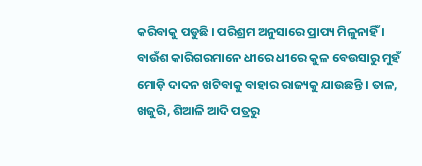କରିବାକୁ ପଡୁଛି । ପରିଶ୍ରମ ଅନୁସାରେ ପ୍ରାପ୍ୟ ମିଳୁନାହିଁ ।
ବାଉଁଶ କାରିଗରମାନେ ଧୀରେ ଧୀରେ କୁଳ ବେଉସାରୁ ମୁହଁ ମୋଡ଼ି ଦାଦନ ଖଟିବାକୁ ବାହାର ରାଜ୍ୟକୁ ଯାଉଛନ୍ତି । ତାଳ, ଖଜୁରି, ଶିଆଳି ଆଦି ପତ୍ରରୁ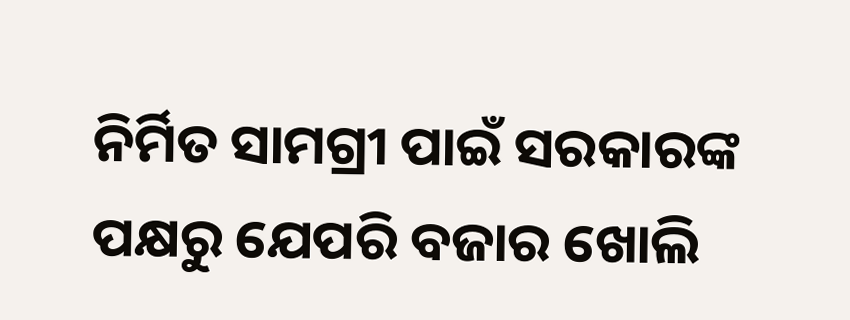ନିର୍ମିତ ସାମଗ୍ରୀ ପାଇଁ ସରକାରଙ୍କ ପକ୍ଷରୁ ଯେପରି ବଜାର ଖୋଲି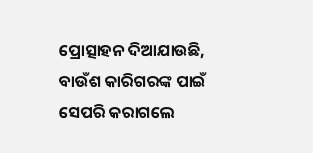ପ୍ରୋତ୍ସାହନ ଦିଆଯାଉଛି, ବାଉଁଶ କାରିଗରଙ୍କ ପାଇଁ ସେପରି କରାଗଲେ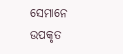ସେମାନେ ଉପକୃତ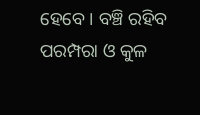ହେବେ । ବଞ୍ଚି ରହିବ ପରମ୍ପରା ଓ କୁଳ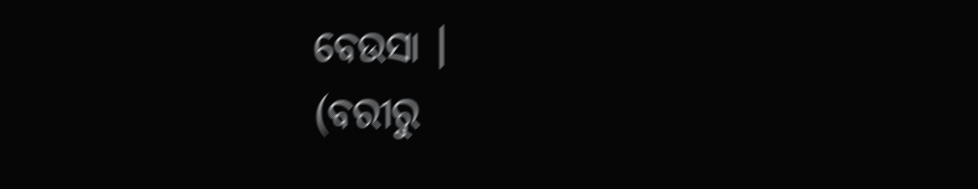ବେଉସା ।
(ବରୀରୁ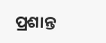ପ୍ରଶାନ୍ତ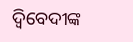ଦ୍ବିବେଦୀଙ୍କ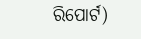ରିପୋର୍ଟ)